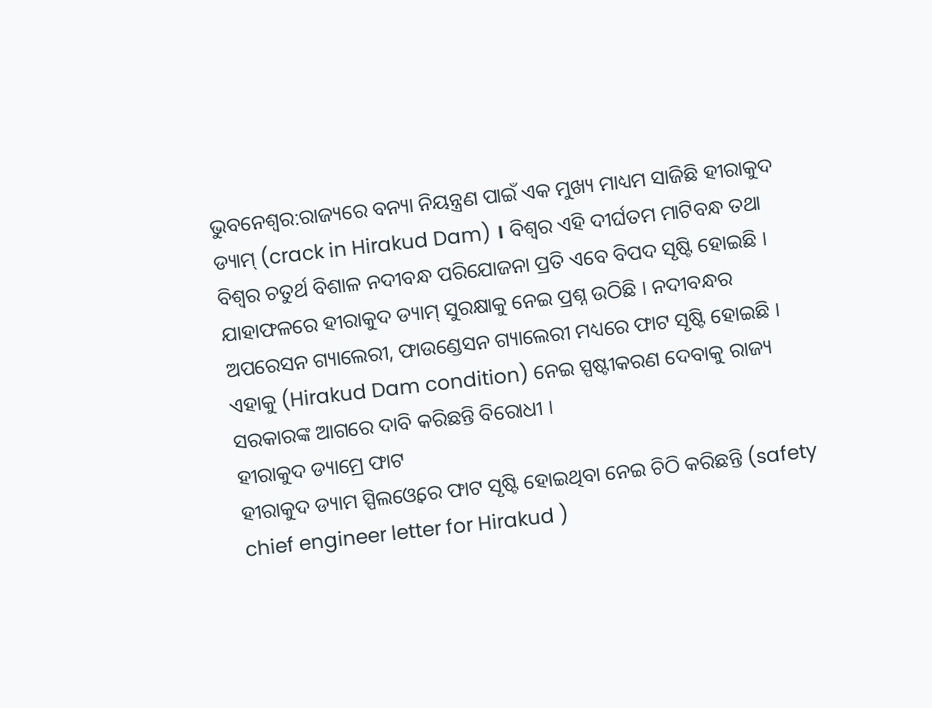ଭୁବନେଶ୍ବର:ରାଜ୍ୟରେ ବନ୍ୟା ନିୟନ୍ତ୍ରଣ ପାଇଁ ଏକ ମୁଖ୍ୟ ମାଧ୍ୟମ ସାଜିଛି ହୀରାକୁଦ ଡ୍ୟାମ୍ (crack in Hirakud Dam) । ବିଶ୍ବର ଏହି ଦୀର୍ଘତମ ମାଟିବନ୍ଧ ତଥା ବିଶ୍ବର ଚତୁର୍ଥ ବିଶାଳ ନଦୀବନ୍ଧ ପରିଯୋଜନା ପ୍ରତି ଏବେ ବିପଦ ସୃଷ୍ଟି ହୋଇଛି । ଯାହାଫଳରେ ହୀରାକୁଦ ଡ୍ୟାମ୍ ସୁରକ୍ଷାକୁ ନେଇ ପ୍ରଶ୍ନ ଉଠିଛି । ନଦୀବନ୍ଧର ଅପରେସନ ଗ୍ୟାଲେରୀ, ଫାଉଣ୍ଡେସନ ଗ୍ୟାଲେରୀ ମଧ୍ୟରେ ଫାଟ ସୃଷ୍ଟି ହୋଇଛି । ଏହାକୁ (Hirakud Dam condition) ନେଇ ସ୍ପଷ୍ଟୀକରଣ ଦେବାକୁ ରାଜ୍ୟ ସରକାରଙ୍କ ଆଗରେ ଦାବି କରିଛନ୍ତି ବିରୋଧୀ ।
ହୀରାକୁଦ ଡ୍ୟାମ୍ରେ ଫାଟ
ହୀରାକୁଦ ଡ୍ୟାମ ସ୍ପିଲଓ୍ବେରେ ଫାଟ ସୃଷ୍ଟି ହୋଇଥିବା ନେଇ ଚିଠି କରିଛନ୍ତି (safety chief engineer letter for Hirakud )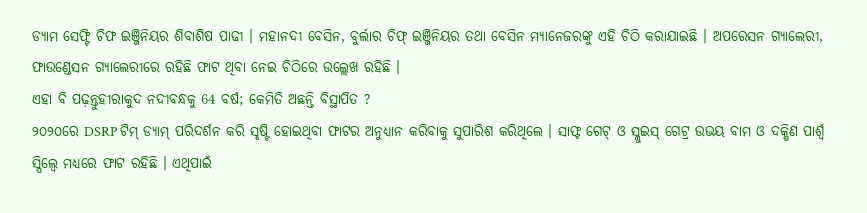ଡ୍ୟାମ ସେଫ୍ଟି ଚିଫ ଇଞ୍ଜିନିୟର ଶିବାଶିଷ ପାଢୀ । ମହାନଦୀ ବେସିନ, ବୁର୍ଲାର ଚିଫ୍ ଇଞ୍ଜିନିୟର ତଥା ବେସିନ ମ୍ୟାନେଜରଙ୍କୁ ଏହି ଚିଠି କରାଯାଇଛି । ଅପରେସନ ଗ୍ୟାଲେରୀ, ଫାଉଣ୍ଡେସନ ଗ୍ୟାଲେରୀରେ ରହିଛି ଫାଟ ଥିବା ନେଇ ଚିଠିରେ ଉଲ୍ଲେଖ ରହିଛି ।
ଏହା ବି ପଢ଼ନ୍ତୁହୀରାକୁଦ ନଦୀବନ୍ଧକୁ 64 ବର୍ଷ; କେମିତି ଅଛନ୍ତି ବିସ୍ଥାପିତ ?
୨୦୨୦ରେ DSRP ଟିମ୍ ଡ୍ୟାମ୍ ପରିଦର୍ଶନ କରି ସୃଷ୍ଟି ହୋଇଥିବା ଫାଟର ଅନୁଧ୍ୟାନ କରିବାକୁ ସୁପାରିଶ କରିଥିଲେ । ସାଫ୍ଟ ଗେଟ୍ ଓ ସ୍ଲୁଇସ୍ ଗେଟ୍ର ଉଭୟ ବାମ ଓ ଦକ୍ଷିଣ ପାର୍ଶ୍ବ ସ୍ପିଲ୍ୱେ ମଧ୍ୟରେ ଫାଟ ରହିଛି । ଏଥିପାଇଁ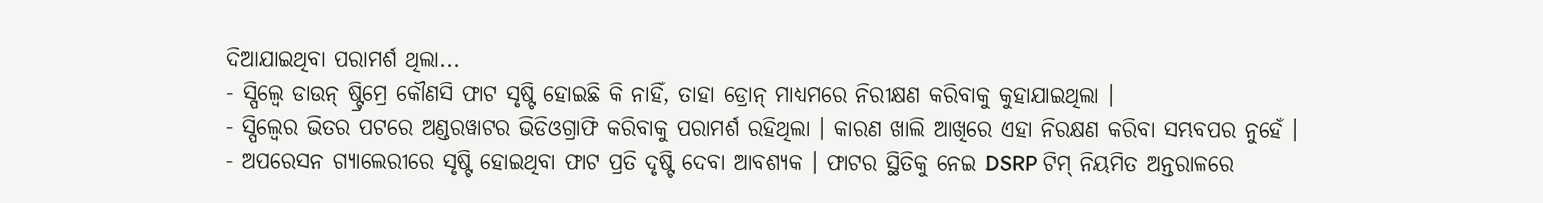ଦିଆଯାଇଥିବା ପରାମର୍ଶ ଥିଲା...
- ସ୍ପିଲ୍ୱେ ଡାଉନ୍ ଷ୍ଟ୍ରିମ୍ରେ କୌଣସି ଫାଟ ସୃଷ୍ଟି ହୋଇଛି କି ନାହିଁ, ତାହା ଡ୍ରୋନ୍ ମାଧ୍ୟମରେ ନିରୀକ୍ଷଣ କରିବାକୁ କୁହାଯାଇଥିଲା ।
- ସ୍ପିଲ୍ୱେର ଭିତର ପଟରେ ଅଣ୍ଡରୱାଟର ଭିଡିଓଗ୍ରାଫି କରିବାକୁ ପରାମର୍ଶ ରହିଥିଲା । କାରଣ ଖାଲି ଆଖିରେ ଏହା ନିରକ୍ଷଣ କରିବା ସମ୍ଭବପର ନୁହେଁ ।
- ଅପରେସନ ଗ୍ୟାଲେରୀରେ ସୃଷ୍ଟି ହୋଇଥିବା ଫାଟ ପ୍ରତି ଦୃଷ୍ଟି ଦେବା ଆବଶ୍ୟକ । ଫାଟର ସ୍ଥିତିକୁ ନେଇ DSRP ଟିମ୍ ନିୟମିତ ଅନ୍ତରାଳରେ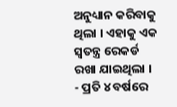ଅନୁଧ୍ୟାନ କରିବାକୁ ଥିଲା । ଏହାକୁ ଏକ ସ୍ବତନ୍ତ୍ର ରେକର୍ଡ ରଖା ଯାଇଥିଲା ।
- ପ୍ରତି ୪ ବର୍ଷରେ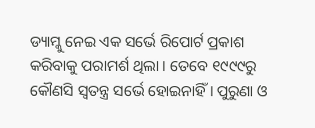ଡ୍ୟାମ୍କୁ ନେଇ ଏକ ସର୍ଭେ ରିପୋର୍ଟ ପ୍ରକାଶ କରିବାକୁ ପରାମର୍ଶ ଥିଲା । ତେବେ ୧୯୯୯ରୁ କୌଣସି ସ୍ବତନ୍ତ୍ର ସର୍ଭେ ହୋଇନାହିଁ । ପୁରୁଣା ଓ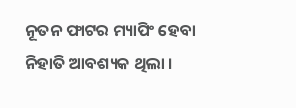ନୂତନ ଫାଟର ମ୍ୟାପିଂ ହେବା ନିହାତି ଆବଶ୍ୟକ ଥିଲା ।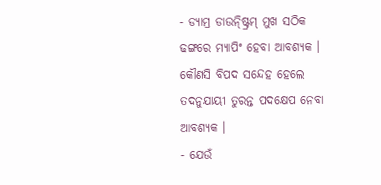- ଡ୍ୟାମ୍ର ଡାଉନ୍ଷ୍ଟ୍ରିମ୍ ମୁଖ ସଠିକ ଢଙ୍ଗରେ ମ୍ୟାପିଂ ହେବା ଆବଶ୍ୟକ । କୌଣସି ବିପଦ ସନ୍ଦେହ ହେଲେ ତଦନୁଯାୟୀ ତୁରନ୍ତ ପଦକ୍ଷେପ ନେବା ଆବଶ୍ୟକ ।
- ଯେଉଁ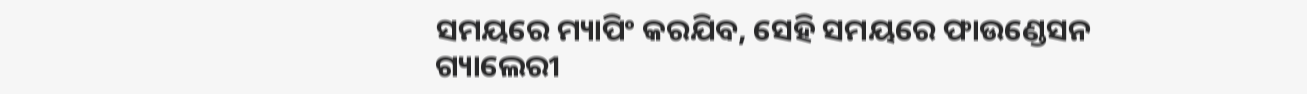ସମୟରେ ମ୍ୟାପିଂ କରଯିବ, ସେହି ସମୟରେ ଫାଉଣ୍ଡେସନ ଗ୍ୟାଲେରୀ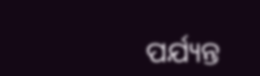ପର୍ଯ୍ୟନ୍ତ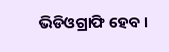ଭିଡିଓଗ୍ରାଫି ହେବ ।